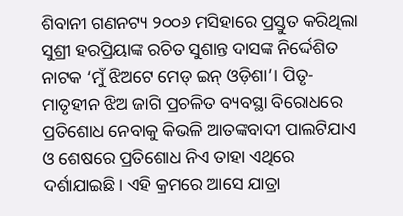ଶିବାନୀ ଗଣନଟ୍ୟ ୨୦୦୬ ମସିହାରେ ପ୍ରସ୍ତୁତ କରିଥିଲା ସୁଶ୍ରୀ ହରପ୍ରିୟାଙ୍କ ରଚିତ ସୁଶାନ୍ତ ଦାସଙ୍କ ନିର୍ଦ୍ଦେଶିତ ନାଟକ ‘ମୁଁ ଝିଅଟେ ମେଡ୍ ଇନ୍ ଓଡ଼ିଶା’। ପିତୃ-ମାତୃହୀନ ଝିଅ ଜାଗି ପ୍ରଚଳିତ ବ୍ୟବସ୍ଥା ବିରୋଧରେ ପ୍ରତିଶୋଧ ନେବାକୁ କିଭଳି ଆତଙ୍କବାଦୀ ପାଲଟିଯାଏ ଓ ଶେଷରେ ପ୍ରତିଶୋଧ ନିଏ ତାହା ଏଥିରେ ଦର୍ଶାଯାଇଛି। ଏହି କ୍ରମରେ ଆସେ ଯାତ୍ରା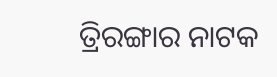ତ୍ରିରଙ୍ଗାର ନାଟକ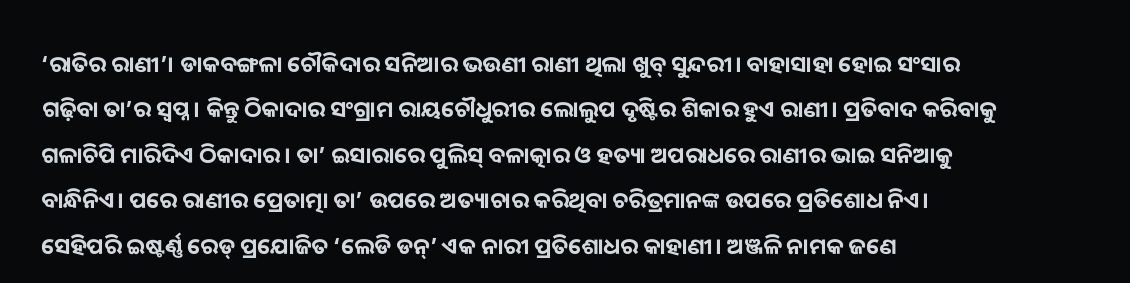‘ରାତିର ରାଣୀ’। ଡାକବଙ୍ଗଳା ଚୌକିଦାର ସନିଆର ଭଉଣୀ ରାଣୀ ଥିଲା ଖୁବ୍ ସୁନ୍ଦରୀ। ବାହାସାହା ହୋଇ ସଂସାର ଗଢ଼ିବା ତା’ର ସ୍ୱପ୍ନ। କିନ୍ତୁ ଠିକାଦାର ସଂଗ୍ରାମ ରାୟଚୌଧୁରୀର ଲୋଲୁପ ଦୃଷ୍ଟିର ଶିକାର ହୁଏ ରାଣୀ। ପ୍ରତିବାଦ କରିବାକୁ ଗଳାଚିପି ମାରିଦିଏ ଠିକାଦାର। ତା’ ଇସାରାରେ ପୁଲିସ୍ ବଳାତ୍କାର ଓ ହତ୍ୟା ଅପରାଧରେ ରାଣୀର ଭାଇ ସନିଆକୁ ବାନ୍ଧିନିଏ। ପରେ ରାଣୀର ପ୍ରେତାତ୍ମା ତା’ ଉପରେ ଅତ୍ୟାଚାର କରିଥିବା ଚରିତ୍ରମାନଙ୍କ ଉପରେ ପ୍ରତିଶୋଧ ନିଏ।
ସେହିପରି ଇଷ୍ଟର୍ଣ୍ଣ ରେଡ୍ ପ୍ରଯୋଜିତ ‘ଲେଡି ଡନ୍’ ଏକ ନାରୀ ପ୍ରତିଶୋଧର କାହାଣୀ। ଅଞ୍ଜଳି ନାମକ ଜଣେ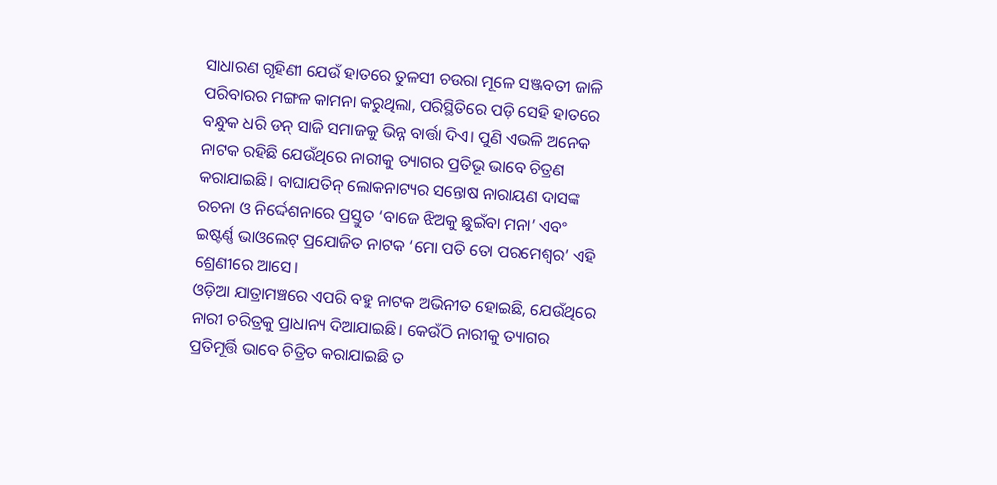ସାଧାରଣ ଗୃହିଣୀ ଯେଉଁ ହାତରେ ତୁଳସୀ ଚଉରା ମୂଳେ ସଞ୍ଜବତୀ ଜାଳି ପରିବାରର ମଙ୍ଗଳ କାମନା କରୁଥିଲା, ପରିସ୍ଥିତିରେ ପଡ଼ି ସେହି ହାତରେ ବନ୍ଧୁକ ଧରି ଡନ୍ ସାଜି ସମାଜକୁ ଭିନ୍ନ ବାର୍ତ୍ତା ଦିଏ। ପୁଣି ଏଭଳି ଅନେକ ନାଟକ ରହିଛି ଯେଉଁଥିରେ ନାରୀକୁ ତ୍ୟାଗର ପ୍ରତିଭୂ ଭାବେ ଚିତ୍ରଣ କରାଯାଇଛି। ବାଘାଯତିନ୍ ଲୋକନାଟ୍ୟର ସନ୍ତୋଷ ନାରାୟଣ ଦାସଙ୍କ ରଚନା ଓ ନିର୍ଦ୍ଦେଶନାରେ ପ୍ରସ୍ତୁତ ‘ବାଜେ ଝିଅକୁ ଛୁଇଁବା ମନା’ ଏବଂ ଇଷ୍ଟର୍ଣ୍ଣ ଭାଓଲେଟ୍ ପ୍ରଯୋଜିତ ନାଟକ ‘ମୋ ପତି ତୋ ପରମେଶ୍ୱର’ ଏହି ଶ୍ରେଣୀରେ ଆସେ।
ଓଡ଼ିଆ ଯାତ୍ରାମଞ୍ଚରେ ଏପରି ବହୁ ନାଟକ ଅଭିନୀତ ହୋଇଛି, ଯେଉଁଥିରେ ନାରୀ ଚରିତ୍ରକୁ ପ୍ରାଧାନ୍ୟ ଦିଆଯାଇଛି। କେଉଁଠି ନାରୀକୁ ତ୍ୟାଗର ପ୍ରତିମୂର୍ତ୍ତି ଭାବେ ଚିତ୍ରିତ କରାଯାଇଛି ତ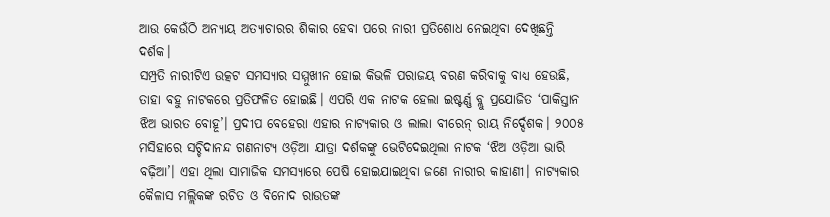ଆଉ କେଉଁଠି ଅନ୍ୟାୟ ଅତ୍ୟାଚାରର ଶିକାର ହେବା ପରେ ନାରୀ ପ୍ରତିଶୋଧ ନେଇଥିବା ଦେଖିଛନ୍ତି ଦର୍ଶକ।
ସମ୍ପ୍ରତି ନାରୀଟିଏ ଉତ୍କଟ ସମସ୍ୟାର ସମ୍ମୁଖୀନ ହୋଇ କିଭଳି ପରାଜୟ ବରଣ କରିବାକୁ ବାଧ୍ୟ ହେଉଛି, ତାହା ବହୁ ନାଟକରେ ପ୍ରତିଫଳିତ ହୋଇଛି। ଏପରି ଏକ ନାଟକ ହେଲା ଇଷ୍ଟର୍ଣ୍ଣ ବ୍ଲୁ ପ୍ରଯୋଜିତ ‘ପାକିସ୍ତାନ ଝିଅ ଭାରତ ବୋହୂ’। ପ୍ରଦୀପ ବେହେରା ଏହାର ନାଟ୍ୟକାର ଓ ଲାଲା ବୀରେନ୍ ରାୟ ନିର୍ଦ୍ଦେଶକ। ୨୦୦୫ ମସିହାରେ ସଚ୍ଚିଦାନନ୍ଦ ଗଣନାଟ୍ୟ ଓଡ଼ିଆ ଯାତ୍ରା ଦର୍ଶକଙ୍କୁ ଭେଟିଦେଇଥିଲା ନାଟକ ‘ଝିଅ ଓଡ଼ିଆ ଭାରି ବଢ଼ିଆ’। ଏହା ଥିଲା ସାମାଜିକ ସମସ୍ୟାରେ ପେଷି ହୋଇଯାଇଥିବା ଜଣେ ନାରୀର କାହାଣୀ। ନାଟ୍ୟକାର କୈଳାସ ମଲ୍ଲିକଙ୍କ ରଚିତ ଓ ବିନୋଦ ରାଉତଙ୍କ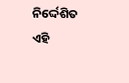ନିର୍ଦ୍ଦେଶିତ ଏହି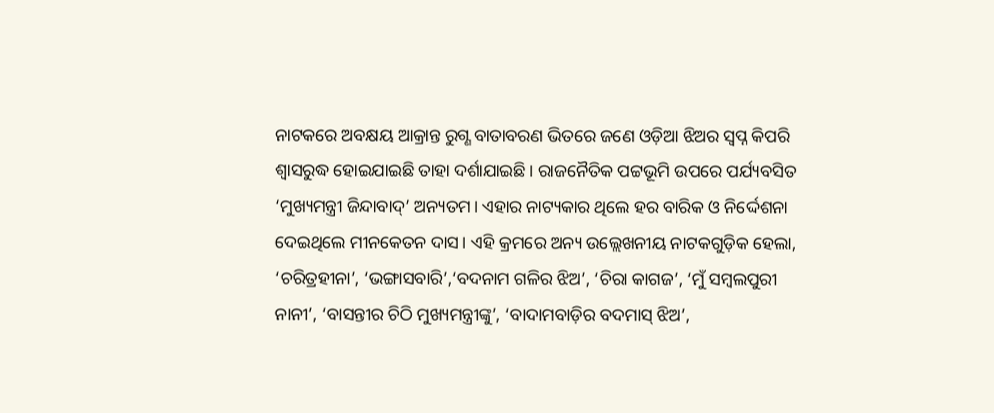ନାଟକରେ ଅବକ୍ଷୟ ଆକ୍ରାନ୍ତ ରୁଗ୍ଣ ବାତାବରଣ ଭିତରେ ଜଣେ ଓଡ଼ିଆ ଝିଅର ସ୍ୱପ୍ନ କିପରି ଶ୍ୱାସରୁଦ୍ଧ ହୋଇଯାଇଛି ତାହା ଦର୍ଶାଯାଇଛି। ରାଜନୈତିକ ପଟ୍ଟଭୂମି ଉପରେ ପର୍ଯ୍ୟବସିତ ‘ମୁଖ୍ୟମନ୍ତ୍ରୀ ଜିନ୍ଦାବାଦ୍’ ଅନ୍ୟତମ। ଏହାର ନାଟ୍ୟକାର ଥିଲେ ହର ବାରିକ ଓ ନିର୍ଦ୍ଦେଶନା ଦେଇଥିଲେ ମୀନକେତନ ଦାସ। ଏହି କ୍ରମରେ ଅନ୍ୟ ଉଲ୍ଲେଖନୀୟ ନାଟକଗୁଡ଼ିକ ହେଲା, ‘ଚରିତ୍ରହୀନା’, ‘ଭଙ୍ଗାସବାରି’,‘ବଦନାମ ଗଳିର ଝିଅ’, ‘ଚିରା କାଗଜ’, ‘ମୁଁ ସମ୍ବଲପୁରୀ ନାନୀ’, ‘ବାସନ୍ତୀର ଚିଠି ମୁଖ୍ୟମନ୍ତ୍ରୀଙ୍କୁ’, ‘ବାଦାମବାଡ଼ିର ବଦମାସ୍ ଝିଅ’,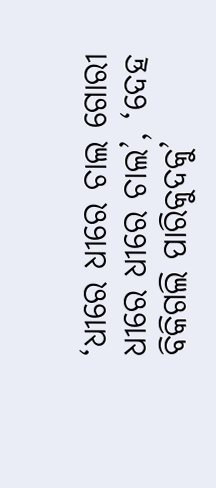‘ଧୀରେ ଧୀରେ ଚାଲ ଗୋରୀ ଧୀରେ ଧୀରେ ଚାଲ’, ‘ଦେହ ବିକିଗଲି ପାରିକୁଦକୁ’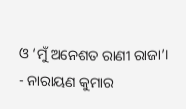ଓ ‘ମୁଁ ଅନେଶତ ରାଣୀ ରାଜା’।
- ନାରାୟଣ କୁମାର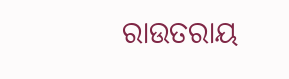ରାଉତରାୟ